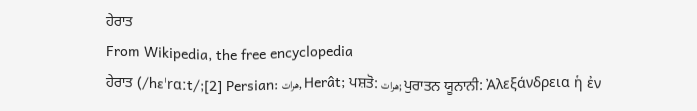ਹੇਰਾਤ
From Wikipedia, the free encyclopedia
ਹੇਰਾਤ (/hɛˈrɑːt/;[2] Persian: هرات, Herât; ਪਸ਼ਤੋ: هرات; ਪੁਰਾਤਨ ਯੂਨਾਨੀ: Ἀλεξάνδρεια ἡ ἐν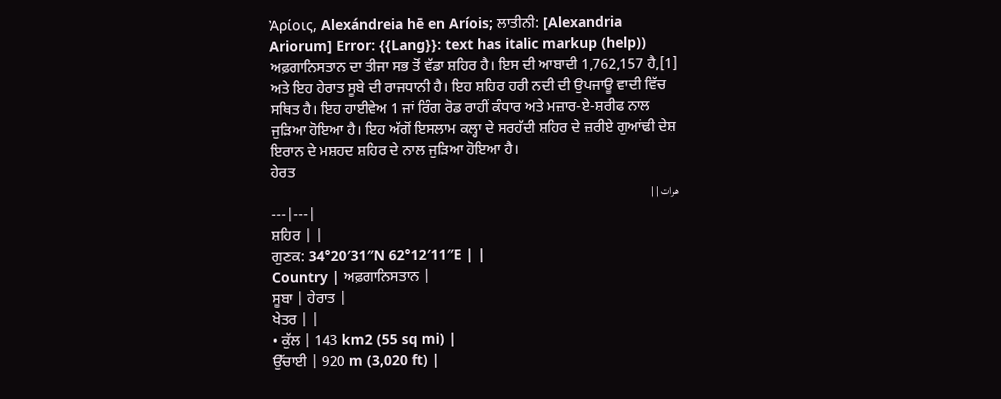Ἀρίοις, Alexándreia hē en Aríois; ਲਾਤੀਨੀ: [Alexandria Ariorum] Error: {{Lang}}: text has italic markup (help)) ਅਫ਼ਗਾਨਿਸਤਾਨ ਦਾ ਤੀਜਾ ਸਭ ਤੋਂ ਵੱਡਾ ਸ਼ਹਿਰ ਹੈ। ਇਸ ਦੀ ਆਬਾਦੀ 1,762,157 ਹੈ,[1] ਅਤੇ ਇਹ ਹੇਰਾਤ ਸੂਬੇ ਦੀ ਰਾਜਧਾਨੀ ਹੈ। ਇਹ ਸ਼ਹਿਰ ਹਰੀ ਨਦੀ ਦੀ ਉਪਜਾਊ ਵਾਦੀ ਵਿੱਚ ਸਥਿਤ ਹੈ। ਇਹ ਹਾਈਵੇਅ 1 ਜਾਂ ਰਿੰਗ ਰੋਡ ਰਾਹੀਂ ਕੰਧਾਰ ਅਤੇ ਮਜ਼ਾਰ-ਏ-ਸ਼ਰੀਫ ਨਾਲ ਜੁੜਿਆ ਹੋਇਆ ਹੈ। ਇਹ ਅੱਗੋਂ ਇਸਲਾਮ ਕਲ੍ਹਾ ਦੇ ਸਰਹੱਦੀ ਸ਼ਹਿਰ ਦੇ ਜ਼ਰੀਏ ਗੁਆਂਢੀ ਦੇਸ਼ ਇਰਾਨ ਦੇ ਮਸ਼ਹਦ ਸ਼ਹਿਰ ਦੇ ਨਾਲ ਜੁੜਿਆ ਹੋਇਆ ਹੈ।
ਹੇਰਤ
هرات | |
---|---|
ਸ਼ਹਿਰ | |
ਗੁਣਕ: 34°20′31″N 62°12′11″E | |
Country | ਅਫ਼ਗਾਨਿਸਤਾਨ |
ਸੂਬਾ | ਹੇਰਾਤ |
ਖੇਤਰ | |
• ਕੁੱਲ | 143 km2 (55 sq mi) |
ਉੱਚਾਈ | 920 m (3,020 ft) |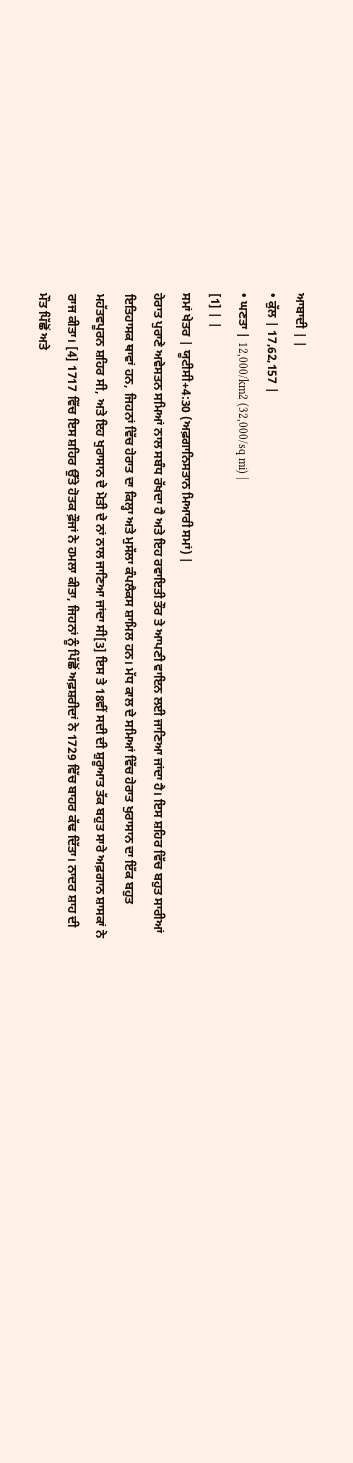ਆਬਾਦੀ | |
• ਕੁੱਲ | 17,62,157 |
• ਘਣਤਾ | 12,000/km2 (32,000/sq mi) |
[1] | |
ਸਮਾਂ ਖੇਤਰ | ਯੂਟੀਸੀ+4:30 (ਅਫ਼ਗਾਨਿਸਤਾਨ ਮਿਆਰੀ ਸਮਾਂ) |
ਹੇਰਾਤ ਪੁਰਾਣੇ ਅਵੇਸਤਨ ਸਮਿਆਂ ਨਾਲ ਸਬੰਧ ਰੱਖਦਾ ਹੈ ਅਤੇ ਇਹ ਰਵਾਇਤੀ ਤੌਰ ਤੇ ਆਪਣੀ ਵਾਇਨ ਲਈ ਜਾਣਿਆ ਜਾਂਦਾ ਹੈ। ਇਸ ਸ਼ਹਿਰ ਵਿੱਚ ਬਹੁਤ ਸਾਰੀਆਂ ਇਤਿਹਾਸਕ ਥਾਵਾਂ ਹਨ, ਜਿਹਨਾਂ ਵਿੱਚ ਹੇਰਾਤ ਦਾ ਕਿਲ੍ਹਾ ਅਤੇ ਮੁਸੱਲਾ ਕੰਪਲੈਕਸ ਸ਼ਾਮਿਲ ਹਨ। ਮੱਧ ਕਾਲ ਦੇ ਸਮਿਆਂ ਵਿੱਚ ਹੇਰਾਤ ਖੁਰਾਸਾਨ ਦਾ ਇੱਕ ਬਹੁਤ ਮਹੱਤਵਪੂਰਨ ਸ਼ਹਿਰ ਸੀ, ਅਤੇ ਇਹ ਖੁਰਾਸਾਨ ਦੇ ਮੋਤੀ ਦੇ ਨਾਂ ਨਾਲ ਜਾਣਿਆ ਜਾਂਦਾ ਸੀ[3] ਇਸ ਤੇ 18ਵੀਂ ਸਦੀ ਦੀ ਸ਼ੁਰੂਆਤ ਤੱਕ ਬਹੁਤ ਸਾਰੇ ਅਫ਼ਗਾਨ ਸ਼ਾਸਕਾਂ ਨੇ ਰਾਜ ਕੀਤਾ। [4] 1717 ਵਿੱਚ ਇਸ ਸ਼ਹਿਰ ਉੱਤੇ ਹੋਤਕ ਫ਼ੌਜਾਂ ਨੇ ਹਮਲਾ ਕੀਤਾ, ਜਿਹਨਾਂ ਨੂੰ ਪਿੱਛੋਂ ਅਫ਼ਸ਼ਰੀਦਾਂ ਨੇ 1729 ਵਿੱਚ ਬਾਹਰ ਕੱਢ ਦਿੱਤਾ। ਨਾਦਰ ਸ਼ਾਹ ਦੀ ਮੌਤ ਪਿੱਛੋਂ ਅਤੇ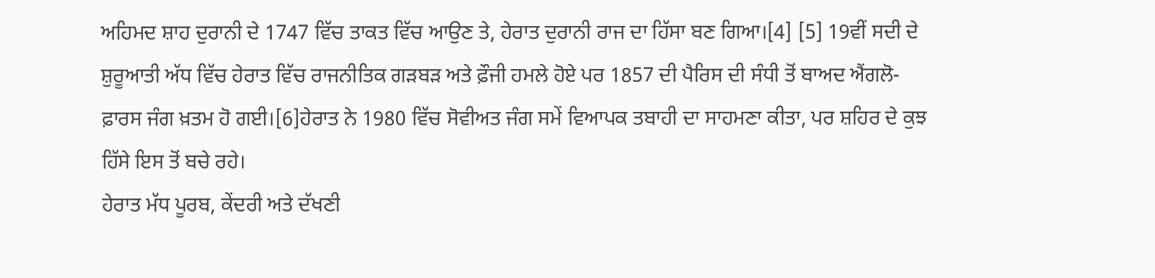ਅਹਿਮਦ ਸ਼ਾਹ ਦੁਰਾਨੀ ਦੇ 1747 ਵਿੱਚ ਤਾਕਤ ਵਿੱਚ ਆਉਣ ਤੇ, ਹੇਰਾਤ ਦੁਰਾਨੀ ਰਾਜ ਦਾ ਹਿੱਸਾ ਬਣ ਗਿਆ।[4] [5] 19ਵੀਂ ਸਦੀ ਦੇ ਸ਼ੁਰੂਆਤੀ ਅੱਧ ਵਿੱਚ ਹੇਰਾਤ ਵਿੱਚ ਰਾਜਨੀਤਿਕ ਗੜਬੜ ਅਤੇ ਫ਼ੌਜੀ ਹਮਲੇ ਹੋਏ ਪਰ 1857 ਦੀ ਪੈਰਿਸ ਦੀ ਸੰਧੀ ਤੋਂ ਬਾਅਦ ਐਂਗਲੋ-ਫ਼ਾਰਸ ਜੰਗ ਖ਼ਤਮ ਹੋ ਗਈ।[6]ਹੇਰਾਤ ਨੇ 1980 ਵਿੱਚ ਸੋਵੀਅਤ ਜੰਗ ਸਮੇਂ ਵਿਆਪਕ ਤਬਾਹੀ ਦਾ ਸਾਹਮਣਾ ਕੀਤਾ, ਪਰ ਸ਼ਹਿਰ ਦੇ ਕੁਝ ਹਿੱਸੇ ਇਸ ਤੋਂ ਬਚੇ ਰਹੇ।
ਹੇਰਾਤ ਮੱਧ ਪੂਰਬ, ਕੇਂਦਰੀ ਅਤੇ ਦੱਖਣੀ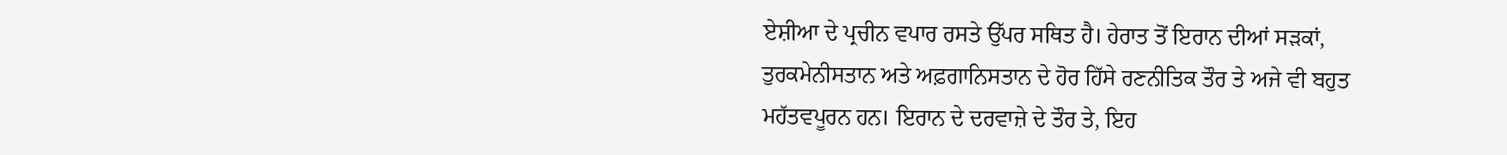ਏਸ਼ੀਆ ਦੇ ਪ੍ਰਚੀਨ ਵਪਾਰ ਰਸਤੇ ਉੱਪਰ ਸਥਿਤ ਹੈ। ਹੇਰਾਤ ਤੋਂ ਇਰਾਨ ਦੀਆਂ ਸੜਕਾਂ, ਤੁਰਕਮੇਨੀਸਤਾਨ ਅਤੇ ਅਫ਼ਗਾਨਿਸਤਾਨ ਦੇ ਹੋਰ ਹਿੱਸੇ ਰਣਨੀਤਿਕ ਤੌਰ ਤੇ ਅਜੇ ਵੀ ਬਹੁਤ ਮਹੱਤਵਪੂਰਨ ਹਨ। ਇਰਾਨ ਦੇ ਦਰਵਾਜ਼ੇ ਦੇ ਤੌਰ ਤੇ, ਇਹ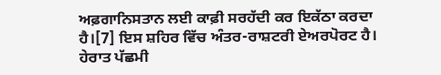ਅਫ਼ਗਾਨਿਸਤਾਨ ਲਈ ਕਾਫ਼ੀ ਸਰਹੱਦੀ ਕਰ ਇਕੱਠਾ ਕਰਦਾ ਹੈ।[7] ਇਸ ਸ਼ਹਿਰ ਵਿੱਚ ਅੰਤਰ-ਰਾਸ਼ਟਰੀ ਏਅਰਪੋਰਟ ਹੈ।
ਹੇਰਾਤ ਪੱਛਮੀ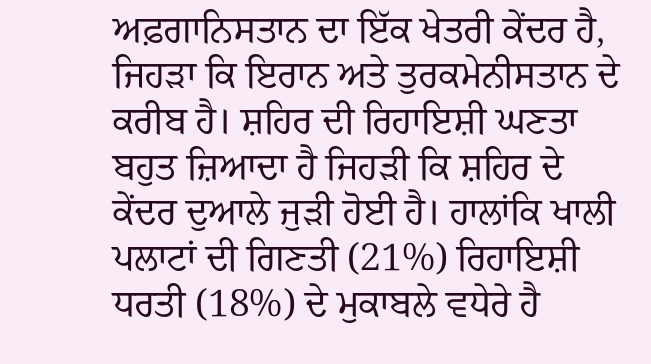ਅਫ਼ਗਾਨਿਸਤਾਨ ਦਾ ਇੱਕ ਖੇਤਰੀ ਕੇਂਦਰ ਹੈ, ਜਿਹੜਾ ਕਿ ਇਰਾਨ ਅਤੇ ਤੁਰਕਮੇਨੀਸਤਾਨ ਦੇ ਕਰੀਬ ਹੈ। ਸ਼ਹਿਰ ਦੀ ਰਿਹਾਇਸ਼ੀ ਘਣਤਾ ਬਹੁਤ ਜ਼ਿਆਦਾ ਹੈ ਜਿਹੜੀ ਕਿ ਸ਼ਹਿਰ ਦੇ ਕੇਂਦਰ ਦੁਆਲੇ ਜੁੜੀ ਹੋਈ ਹੈ। ਹਾਲਾਂਕਿ ਖਾਲੀ ਪਲਾਟਾਂ ਦੀ ਗਿਣਤੀ (21%) ਰਿਹਾਇਸ਼ੀ ਧਰਤੀ (18%) ਦੇ ਮੁਕਾਬਲੇ ਵਧੇਰੇ ਹੈ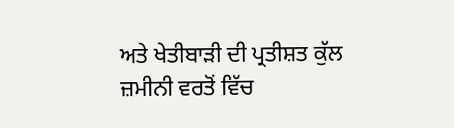ਅਤੇ ਖੇਤੀਬਾੜੀ ਦੀ ਪ੍ਰਤੀਸ਼ਤ ਕੁੱਲ ਜ਼ਮੀਨੀ ਵਰਤੋਂ ਵਿੱਚ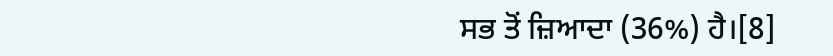ਸਭ ਤੋਂ ਜ਼ਿਆਦਾ (36%) ਹੈ।[8]